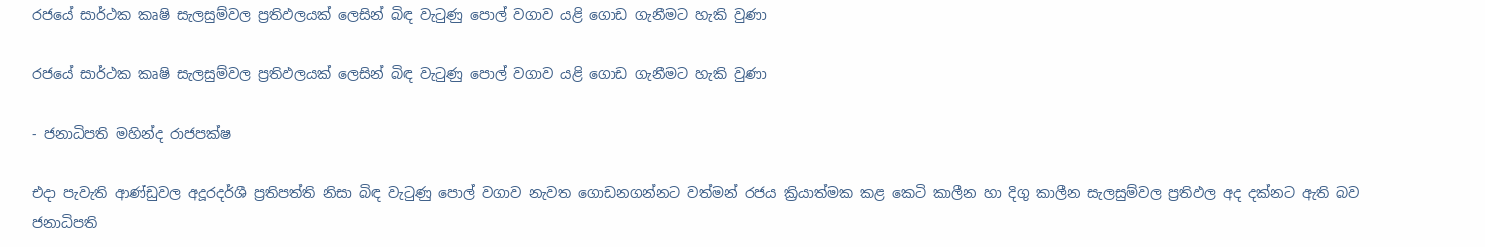රජයේ සාර්ථක කෘෂි සැලසුම්වල ප්‍රතිඵලයක් ලෙසින් බිඳ වැටුණු පොල් වගාව යළි ගොඩ ගැනීමට හැකි වුණා

රජයේ සාර්ථක කෘෂි සැලසුම්වල ප්‍රතිඵලයක් ලෙසින් බිඳ වැටුණු පොල් වගාව යළි ගොඩ ගැනීමට හැකි වුණා

- ජනාධිපති මහින්ද රාජපක්ෂ

එදා පැවැති ආණ්ඩුවල අදූරදර්ශී ප්‍රතිපත්ති නිසා බිඳ වැටුණු පොල් වගාව නැවත ගොඩනගන්නට වත්මන් රජය ක්‍රියාත්මක කළ කෙටි කාලීන හා දිගු කාලීන සැලසුම්වල ප්‍රතිඵල අද දක්නට ඇති බව ජනාධිපති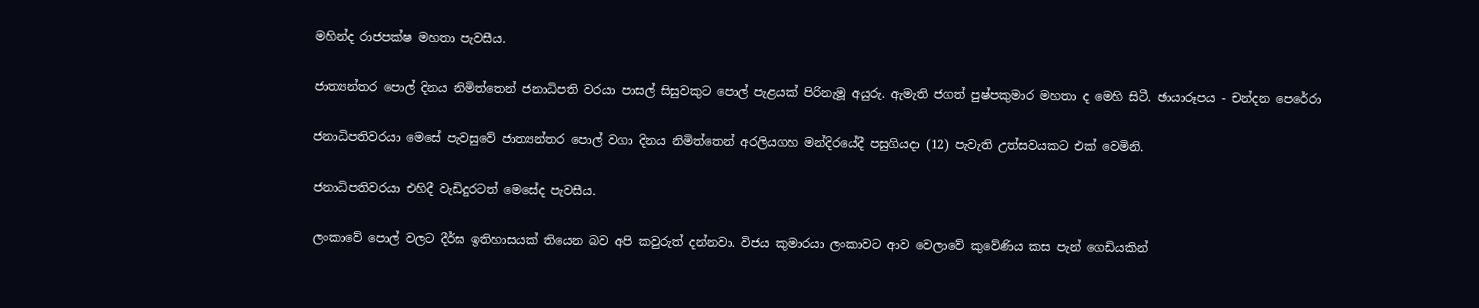මහින්ද රාජපක්ෂ මහතා පැවසීය.

ජාත්‍යන්තර පොල් දිනය නිමිත්තෙන් ජනාධිපති වරයා පාසල් සිසුවකුට පොල් පැළයක් පිරිනැමූ අයුරු. ඇමැති ජගත් පුෂ්පකුමාර මහතා ද මෙහි සිටී. ඡායාරූපය - චන්දන පෙරේරා

ජනාධිපතිවරයා මෙසේ පැවසුවේ ජාත්‍යන්තර පොල් වගා දිනය නිමිත්තෙන් අරලියගහ මන්දිරයේදී පසුගියදා (12) පැවැති උත්සවයකට එක් වෙමිනි.

ජනාධිපතිවරයා එහිදී වැඩිදුරටත් මෙසේද පැවසීය.

ලංකාවේ පොල් වලට දීර්ඝ ඉතිහාසයක් තියෙන බව අපි කවුරුත් දන්නවා. විජය කුමාරයා ලංකාවට ආව වෙලාවේ කුවේණිය කස පැන් ගෙඩියකින්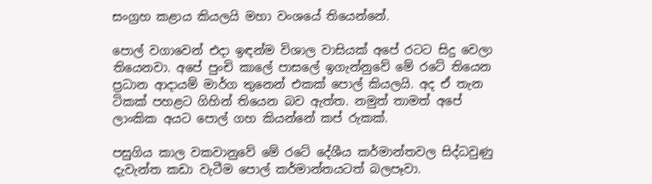සංග්‍රහ කළාය කියලයි මහා වංශයේ තියෙන්නේ.

පොල් වගාවෙන් එදා ඉඳන්ම විශාල වාසියක් අපේ රටට සිදු වෙලා තියෙනවා. අපේ පුංචි කාලේ පාසලේ ඉගැන්නුවේ මේ රටේ තියෙන ප්‍රධාන ආදායම් මාර්ග තුනෙන් එකක් පොල් කියලයි. අද ඒ තැන ටිකක් පහළට ගිහින් තියෙන බව ඇත්ත. නමුත් තාමත් අපේ ලාංකික අයට පොල් ගහ කියන්නේ කප් රුකක්.

පසුගිය කාල වකවානුවේ මේ රටේ දේශීය කර්මාන්තවල සිද්ධවුණු දැවැන්ත කඩා වැටීම පොල් කර්මාන්තයටත් බලපෑවා.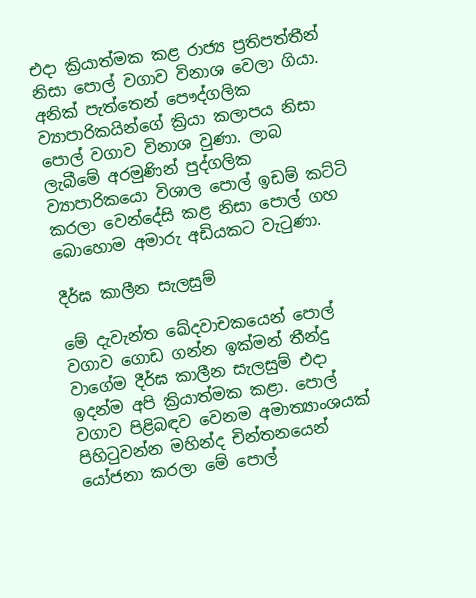එදා ක්‍රියාත්මක කළ රාජ්‍ය ප්‍රතිපත්තීන් නිසා පොල් වගාව විනාශ වෙලා ගියා. අනික් පැත්තෙන් පෞද්ගලික ව්‍යාපාරිකයින්ගේ ක්‍රියා කලාපය නිසා පොල් වගාව විනාශ වුණා. ලාබ ලැබීමේ අරමුණින් පුද්ගලික ව්‍යාපාරිකයො විශාල පොල් ඉඩම් කට්ටි කරලා වෙන්දේසි කළ නිසා පොල් ගහ බොහොම අමාරු අඩියකට වැටුණා.

දීර්ඝ කාලීන සැලසුම්

මේ දැවැන්ත ඛේදවාචකයෙන් පොල් වගාව ගොඩ ගන්න ඉක්මන් තීන්දු වාගේම දීර්ඝ කාලීන සැලසුම් එදා ඉදන්ම අපි ක්‍රියාත්මක කළා. පොල් වගාව පිළිබඳව වෙනම අමාත්‍යාංශයක් පිහිටුවන්න මහින්ද චින්තනයෙන් යෝජනා කරලා මේ පොල්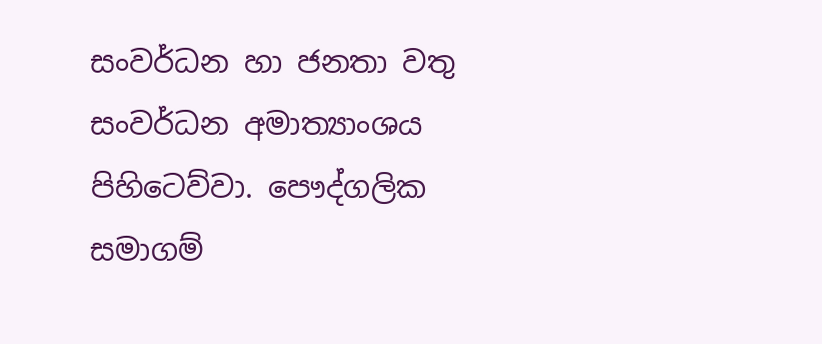සංවර්ධන හා ජනතා වතු සංවර්ධන අමාත්‍යාංශය පිහිටෙව්වා. පෞද්ගලික සමාගම්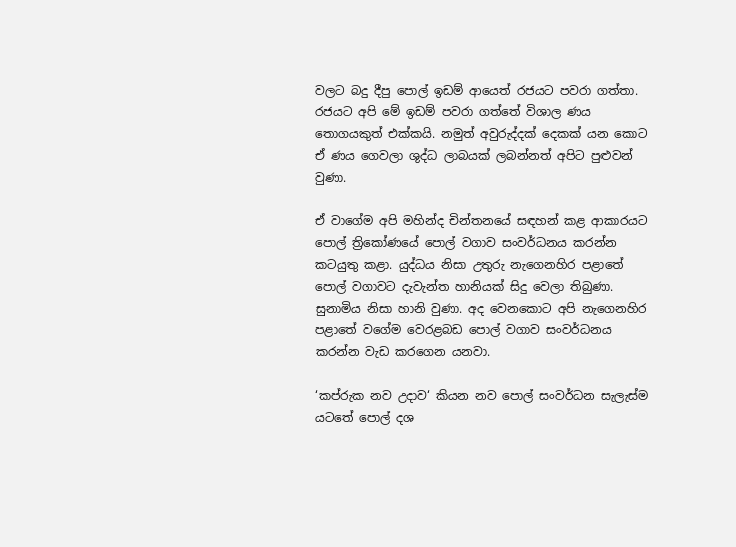වලට බදු දීපු පොල් ඉඩම් ආයෙත් රජයට පවරා ගත්තා. රජයට අපි මේ ඉඩම් පවරා ගත්තේ විශාල ණය තොගයකුත් එක්කයි. නමුත් අවුරුද්දක් දෙකක් යන කොට ඒ ණය ගෙවලා ශුද්ධ ලාබයක් ලබන්නත් අපිට පුළුවන් වුණා.

ඒ වාගේම අපි මහින්ද චින්තනයේ සඳහන් කළ ආකාරයට පොල් ත්‍රිකෝණයේ පොල් වගාව සංවර්ධනය කරන්න කටයුතු කළා. යුද්ධය නිසා උතුරු නැගෙනහිර පළාතේ පොල් වගාවට දැවැන්ත හානියක් සිදු වෙලා තිබුණා. සුනාමිය නිසා හානි වුණා. අද වෙනකොට අපි නැගෙනහිර පළාතේ වගේම වෙරළබඩ පොල් වගාව සංවර්ධනය කරන්න වැඩ කරගෙන යනවා.

‘කප්රුක නව උදාව‘ කියන නව පොල් සංවර්ධන සැලැස්ම යටතේ පොල් දශ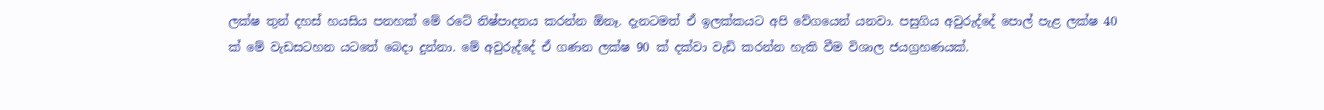ලක්ෂ තුන් දහස් හයසිය පනහක් මේ රටේ නිෂ්පාදනය කරන්න ඕනෑ. දැනටමත් ඒ ඉලක්කයට අපි වේගයෙන් යනවා. පසුගිය අවුරුද්දේ පොල් පැළ ලක්ෂ 40 ක් මේ වැඩසටහන යටතේ බෙදා දුන්නා. මේ අවුරුද්දේ ඒ ගණන ලක්ෂ 90 ක් දක්වා වැඩි කරන්න හැකි වීම විශාල ජයග්‍රහණයක්.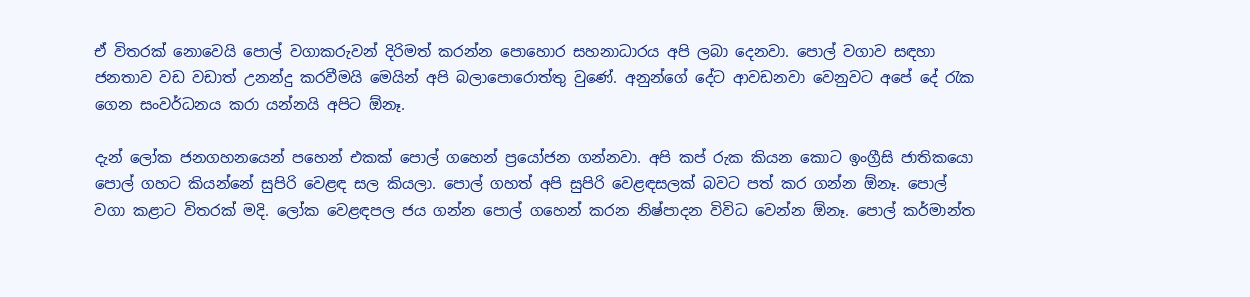ඒ විතරක් නොවෙයි පොල් වගාකරුවන් දිරිමත් කරන්න පොහොර සහනාධාරය අපි ලබා දෙනවා. පොල් වගාව සඳහා ජනතාව වඩ වඩාත් උනන්දු කරවීමයි මෙයින් අපි බලාපොරොත්තු වුණේ. අනුන්ගේ දේට ආවඩනවා වෙනුවට අපේ දේ රැක ගෙන සංවර්ධනය කරා යන්නයි අපිට ඕනෑ.

දැන් ලෝක ජනගහනයෙන් පහෙන් එකක් පොල් ගහෙන් ප්‍රයෝජන ගන්නවා. අපි කප් රුක කියන කොට ඉංග්‍රීසි ජාතිකයො පොල් ගහට කියන්නේ සුපිරි වෙළඳ සල කියලා. පොල් ගහත් අපි සුපිරි වෙළඳසලක් බවට පත් කර ගන්න ඕනෑ. පොල් වගා කළාට විතරක් මදි. ලෝක වෙළඳපල ජය ගන්න පොල් ගහෙන් කරන නිෂ්පාදන විවිධ වෙන්න ඕනෑ. පොල් කර්මාන්ත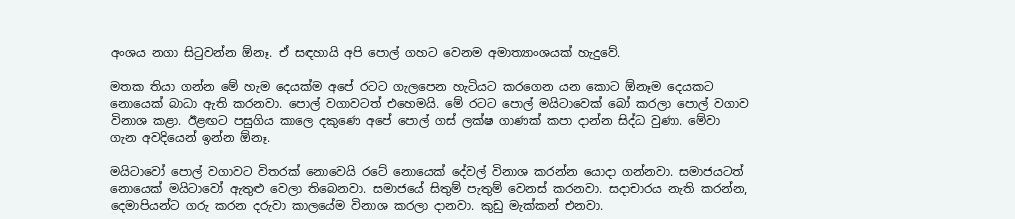අංශය නගා සිටුවන්න ඕනෑ. ඒ සඳහායි අපි පොල් ගහට වෙනම අමාත්‍යාංශයක් හැදුවේ.

මතක තියා ගන්න මේ හැම දෙයක්ම අපේ රටට ගැලපෙන හැටියට කරගෙන යන කොට ඕනෑම දෙයකට නොයෙක් බාධා ඇති කරනවා. පොල් වගාවටත් එහෙමයි. මේ රටට පොල් මයිටාවෙක් බෝ කරලා පොල් වගාව විනාශ කළා. ඊළඟට පසුගිය කාලෙ දකුණෙ අපේ පොල් ගස් ලක්ෂ ගාණක් කපා දාන්න සිද්ධ වුණා. මේවා ගැන අවදියෙන් ඉන්න ඕනෑ.

මයිටාවෝ පොල් වගාවට විතරක් නොවෙයි රටේ නොයෙක් දේවල් විනාශ කරන්න යොදා ගන්නවා. සමාජයටත් නොයෙක් මයිටාවෝ ඇතුළු වෙලා තිබෙනවා. සමාජයේ සිතුම් පැතුම් වෙනස් කරනවා. සදාචාරය නැති කරන්න, දෙමාපියන්ට ගරු කරන දරුවා කාලයේම විනාශ කරලා දානවා. කුඩු මැක්කන් එනවා.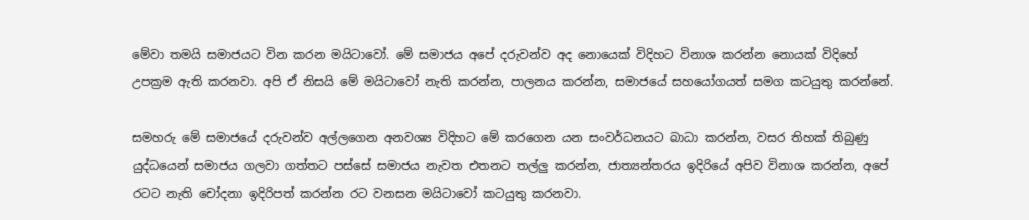මේවා තමයි සමාජයට වින කරන මයිටාවෝ. මේ සමාජය අපේ දරුවන්ව අද නොයෙක් විදිහට විනාශ කරන්න නොයක් විදිහේ උපක්‍රම ඇති කරනවා. අපි ඒ නිසයි මේ මයිටාවෝ නැති කරන්න, පාලනය කරන්න, සමාජයේ සහයෝගයත් සමග කටයුතු කරන්නේ.

සමහරු මේ සමාජයේ දරුවන්ව අල්ලගෙන අනවශ්‍ය විදිහට මේ කරගෙන යන සංවර්ධනයට බාධා කරන්න, වසර තිහක් තිබුණු යුද්ධයෙන් සමාජය ගලවා ගත්තට පස්සේ සමාජය නැවත එතනට තල්ලු කරන්න, ජාත්‍යන්තරය ඉදිරියේ අපිව විනාශ කරන්න, අපේ රටට නැති චෝදනා ඉදිරිපත් කරන්න රට වනසන මයිටාවෝ කටයුතු කරනවා.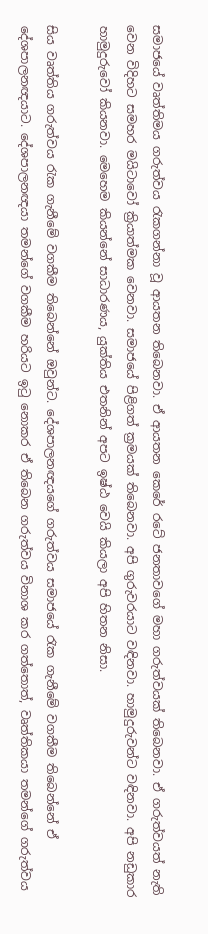සමාජයේ වෘත්තිමය ගරුත්වය රැකගන්නා වූ ආයතන තිබෙනවා. ඒ ආයතන කෙරේ රටේ ජනතාවගේ මහා ගරුත්වයක් තිබෙනවා. ඒ ගරුත්වයත් නැති වෙන විදිහට සමහර මයිටාවෝ ක්‍රියාත්මක වෙනවා. සමාජයේ පිළිගත් ක්‍රමයක් තිබෙනවා. අපි ගුරුවරයාට වඳිනවා. හාමුදුරුවන්ට වඳිනවා. අපි නඩුකාර හාමුදුරුවෝ කියනවා. මෙහෙම කියන්නේ සාධාරණය, යුක්තිය එතනින් අපට ඉෂ්ඨ වෙයි කියලා අපි හිතන නිසා.

සිය වෘත්තිය ගරුත්වය රැක ගැනීමේ වගකීම තිබෙන්නේ ඔවුන්ට. දේශපාලනඥයගේ ගරුත්වය සමාජයේ රැක ගැනීමේ වගකීම තිබෙන්නේ ඒ දේශපාලනඥයාට. දේශපාලනඥයා තමන්ගේ වගකීම හරියට ඉටු නොකර ඒ තිබෙන ගරුත්වය විනාශ කර ගත්තොත්, වෘත්තිකයා තමන්ගේ ගරුත්වය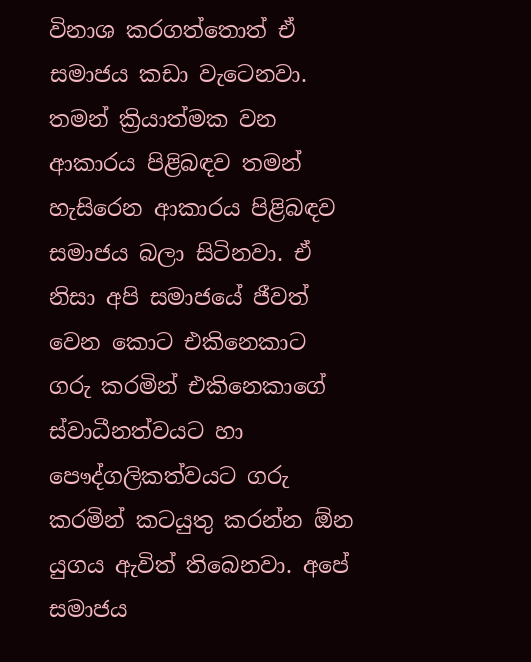විනාශ කරගත්තොත් ඒ සමාජය කඩා වැටෙනවා. තමන් ක්‍රියාත්මක වන ආකාරය පිළිබඳව තමන් හැසිරෙන ආකාරය පිළිබඳව සමාජය බලා සිටිනවා. ඒ නිසා අපි සමාජයේ ජීවත් වෙන කොට එකිනෙකාට ගරු කරමින් එකිනෙකාගේ ස්වාධීනත්වයට හා පෞද්ගලිකත්වයට ගරු කරමින් කටයුතු කරන්න ඕන යුගය ඇවිත් තිබෙනවා. අපේ සමාජය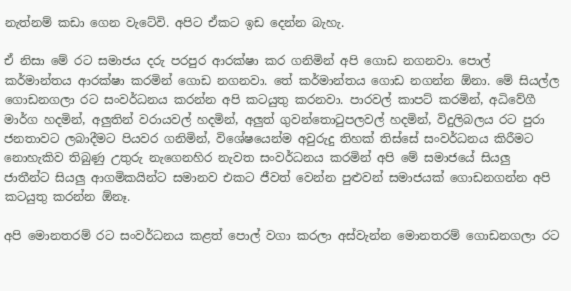නැත්නම් කඩා ගෙන වැටේවි. අපිට ඒකට ඉඩ දෙන්න බැහැ.

ඒ නිසා මේ රට සමාජය දරු පරපුර ආරක්ෂා කර ගනිමින් අපි ගොඩ නගනවා. පොල් කර්මාන්තය ආරක්ෂා කරමින් ගොඩ නගනවා. තේ කර්මාන්තය ගොඩ නගන්න ඕනා. මේ සියල්ල ගොඩනගලා රට සංවර්ධනය කරන්න අපි කටයුතු කරනවා. පාරවල් කාපට් කරමින්, අධිවේගී මාර්ග හදමින්, අලුතින් වරායවල් හදමින්, අලුත් ගුවන්තොටුපලවල් හදමින්, විදුලිබලය රට පුරා ජනතාවට ලබාදීමට පියවර ගනිමින්, විශේෂයෙන්ම අවුරුදු තිහක් තිස්සේ සංවර්ධනය කිරීමට නොහැකිව තිබුණු උතුරු නැගෙනහිර නැවත සංවර්ධනය කරමින් අපි මේ සමාජයේ සියලු ජාතීන්ට සියලු ආගමිකයින්ට සමානව එකට ජීවත් වෙන්න පුළුවන් සමාජයක් ගොඩනගන්න අපි කටයුතු කරන්න ඕනෑ.

අපි මොනතරම් රට සංවර්ධනය කළත් පොල් වගා කරලා අස්වැන්න මොනතරම් ගොඩනගලා රට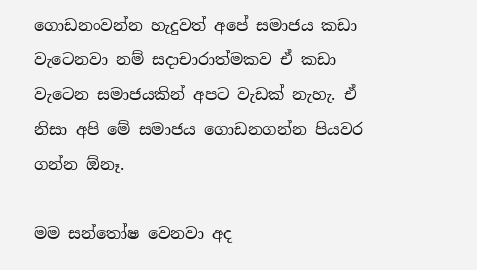ගොඩනංවන්න හැදුවත් අපේ සමාජය කඩා වැටෙනවා නම් සදාචාරාත්මකව ඒ කඩා වැටෙන සමාජයකින් අපට වැඩක් නැහැ. ඒ නිසා අපි මේ සමාජය ගොඩනගන්න පියවර ගන්න ඕනෑ.

මම සන්තෝෂ වෙනවා අද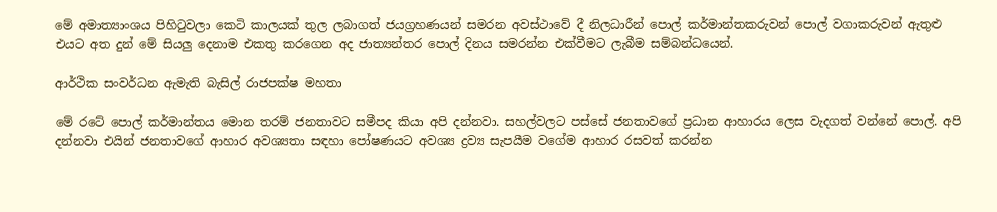මේ අමාත්‍යාංශය පිහිටුවලා කෙටි කාලයක් තුල ලබාගත් ජයග්‍රහණයන් සමරන අවස්ථාවේ දී නිලධාරීන් පොල් කර්මාන්තකරුවන් පොල් වගාකරුවන් ඇතුළු එයට අත දුන් මේ සියලු දෙනාම එකතු කරගෙන අද ජාත්‍යන්තර පොල් දිනය සමරන්න එක්වීමට ලැබීම සම්බන්ධයෙන්.

ආර්ථික සංවර්ධන ඇමැති බැසිල් රාජපක්ෂ මහතා

මේ රටේ පොල් කර්මාන්තය මොන තරම් ජනතාවට සමීපද කියා අපි දන්නවා. සහල්වලට පස්සේ ජනතාවගේ ප්‍රධාන ආහාරය ලෙස වැදගත් වන්නේ පොල්. අපි දන්නවා එයින් ජනතාවගේ ආහාර අවශ්‍යතා සඳහා පෝෂණයට අවශ්‍ය ද්‍රව්‍ය සැපයීම වගේම ආහාර රසවත් කරන්න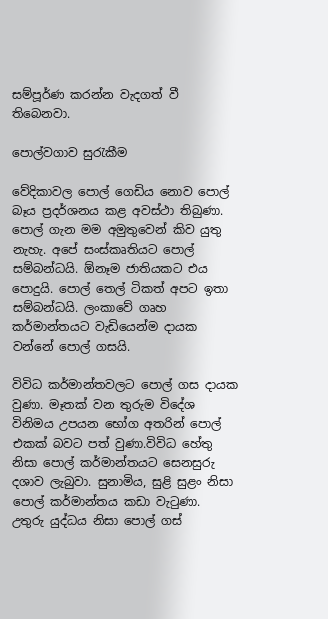සම්පූර්ණ කරන්න වැදගත් වී තිබෙනවා.

පොල්වගාව සුරැකීම

වේදිකාවල පොල් ගෙඩිය නොව පොල් බෑය ප්‍රදර්ශනය කළ අවස්ථා තිබුණා. පොල් ගැන මම අමුතුවෙන් කිව යුතු නැහැ. අපේ සංස්කෘතියට පොල් සම්බන්ධයි. ඕනෑම ජාතියකට එය පොදුයි. පොල් තෙල් ටිකත් අපට ඉතා සම්බන්ධයි. ලංකාවේ ගෘහ කර්මාන්තයට වැඩියෙන්ම දායක වන්නේ පොල් ගසයි.

විවිධ කර්මාන්තවලට පොල් ගස දායක වුණා. මෑතක් වන තුරුම විදේශ විනිමය උපයන භෝග අතරින් පොල් එකක් බවට පත් වුණා.විවිධ හේතු නිසා පොල් කර්මාන්තයට සෙනසුරු දශාව ලැබුවා. සුනාමිය, සුළි සුළං නිසා පොල් කර්මාන්තය කඩා වැටුණා. උතුරු යුද්ධය නිසා පොල් ගස්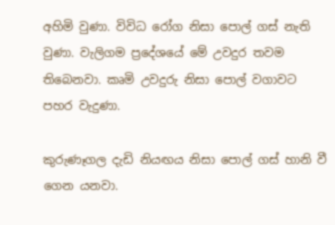අහිමි වුණා. විවිධ රෝග නිසා පොල් ගස් නැති වුණා. වැලිගම ප්‍රදේශයේ මේ උවදුර තවම තිබෙනවා. කෘමි උවදුරු නිසා පොල් වගාවට පහර වැදුණා.

කුරුණෑගල දැඩි නියඟය නිසා පොල් ගස් හානි වී ගෙන යනවා.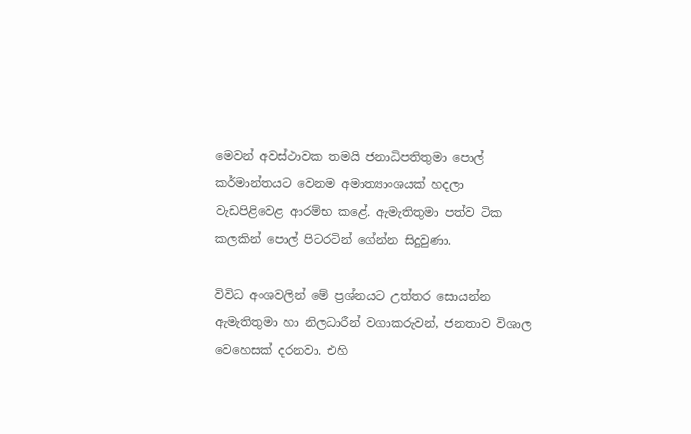මෙවන් අවස්ථාවක තමයි ජනාධිපතිතුමා පොල් කර්මාන්තයට වෙනම අමාත්‍යාංශයක් හදලා වැඩපිළිවෙළ ආරම්භ කළේ. ඇමැතිතුමා පත්ව ටික කලකින් පොල් පිටරටින් ගේන්න සිදුවුණා.

විවිධ අංශවලින් මේ ප්‍රශ්නයට උත්තර සොයන්න ඇමැතිතුමා හා නිලධාරීන් වගාකරුවන්, ජනතාව විශාල වෙහෙසක් දරනවා. එහි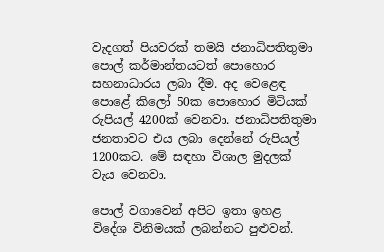වැදගත් පියවරක් තමයි ජනාධිපතිතුමා පොල් කර්මාන්තයටත් පොහොර සහනාධාරය ලබා දීම. අද වෙළෙඳ පොළේ කිලෝ 50ක පොහොර මිටියක් රුපියල් 4200ක් වෙනවා. ජනාධිපතිතුමා ජනතාවට එය ලබා දෙන්නේ රුපියල් 1200කට. මේ සඳහා විශාල මුදලක් වැය වෙනවා.

පොල් වගාවෙන් අපිට ඉතා ඉහළ විදේශ විනිමයක් ලබන්නට පුළුවන්.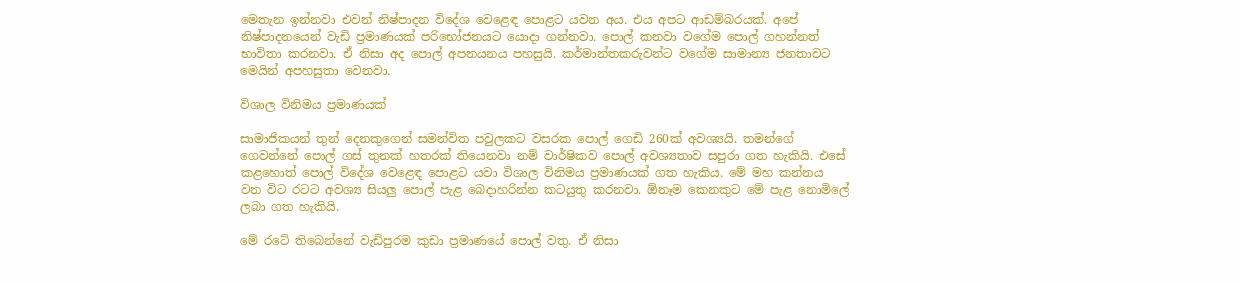මෙතැන ඉන්නවා එවන් නිෂ්පාදන විදේශ වෙළෙඳ පොළට යවන අය. එය අපට ආඩම්බරයක්. අපේ නිෂ්පාදනයෙන් වැඩි ප්‍රමාණයක් පරිභෝජනයට යොදා ගන්නවා. පොල් කනවා වගේම පොල් ගහන්නත් භාවිතා කරනවා. ඒ නිසා අද පොල් අපනයනය පහසුයි. කර්මාන්තකරුවන්ට වගේම සාමාන්‍ය ජනතාවට මෙයින් අපහසුතා වෙනවා.

විශාල විනිමය ප්‍රමාණයක්

සාමාජිකයන් තුන් දෙනකුගෙන් සමන්විත පවුලකට වසරක පොල් ගෙඩි 260ක් අවශ්‍යයි. තමන්ගේ ගෙවන්නේ පොල් ගස් තුනක් හතරක් තියෙනවා නම් වාර්ෂිකව පොල් අවශ්‍යතාව සපුරා ගත හැකියි. එසේ කළහොත් පොල් විදේශ වෙළෙඳ පොළට යවා විශාල විනිමය ප්‍රමාණයක් ගත හැකිය. මේ මහ කන්නය වන විට රටට අවශ්‍ය සියලු පොල් පැළ බෙදාහරින්න කටයුතු කරනවා. ඕනෑම කෙනකුට මේ පැළ නොමිලේ ලබා ගත හැකියි.

මේ රටේ තිබෙන්නේ වැඩිපුරම කුඩා ප්‍රමාණයේ පොල් වතු. ඒ නිසා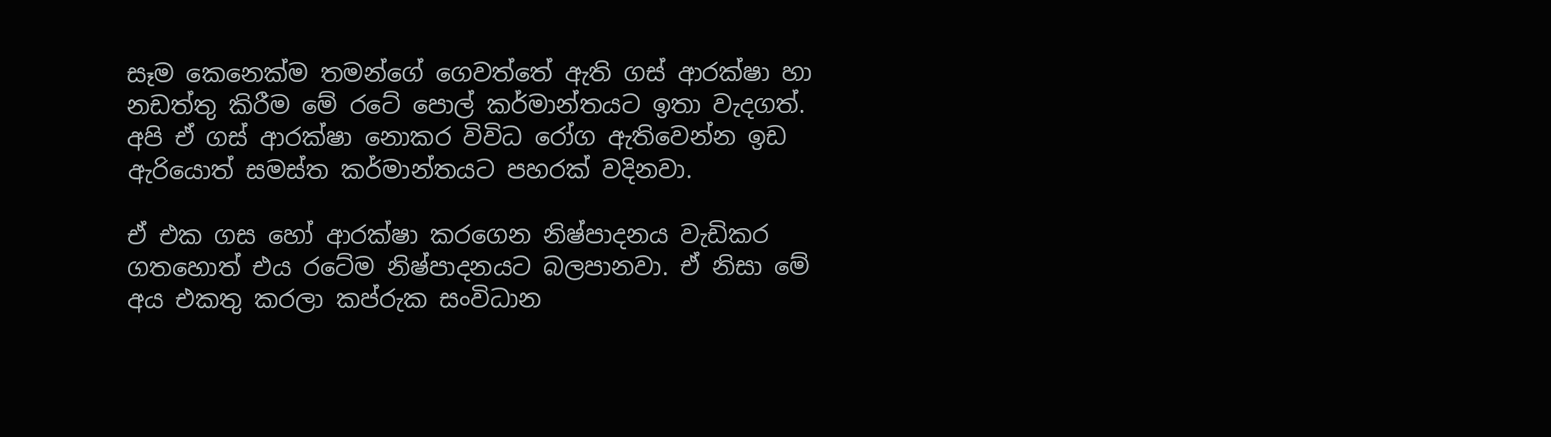සෑම කෙනෙක්ම තමන්ගේ ගෙවත්තේ ඇති ගස් ආරක්ෂා හා නඩත්තු කිරීම මේ රටේ පොල් කර්මාන්තයට ඉතා වැදගත්. අපි ඒ ගස් ආරක්ෂා නොකර විවිධ රෝග ඇතිවෙන්න ඉඩ ඇරියොත් සමස්ත කර්මාන්තයට පහරක් වදිනවා.

ඒ එක ගස හෝ ආරක්ෂා කරගෙන නිෂ්පාදනය වැඩිකර ගතහොත් එය රටේම නිෂ්පාදනයට බලපානවා. ඒ නිසා මේ අය එකතු කරලා කප්රුක සංවිධාන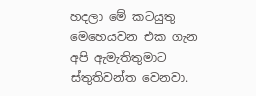හදලා මේ කටයුතු මෙහෙයවන එක ගැන අපි ඇමැතිතුමාට ස්තුතිවන්ත වෙනවා.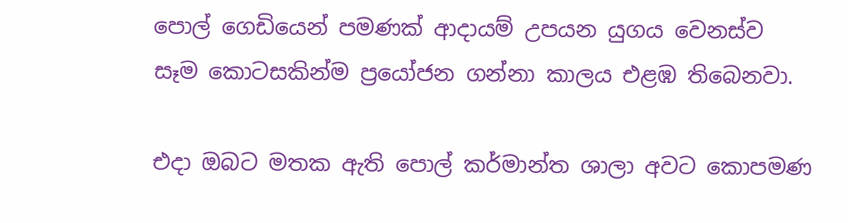පොල් ගෙඩියෙන් පමණක් ආදායම් උපයන යුගය වෙනස්ව සෑම කොටසකින්ම ප්‍රයෝජන ගන්නා කාලය එළඹ තිබෙනවා.

එදා ඔබට මතක ඇති පොල් කර්මාන්ත ශාලා අවට කොපමණ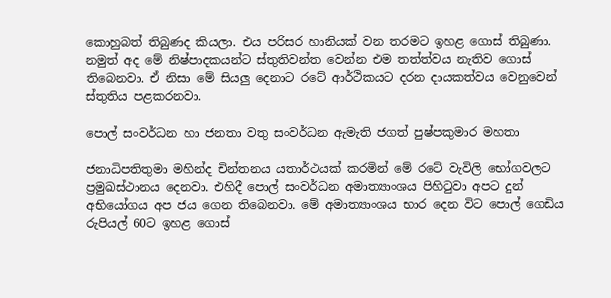කොහුබත් තිබුණද කියලා. එය පරිසර හානියක් වන තරමට ඉහළ ගොස් තිබුණා. නමුත් අද මේ නිෂ්පාදකයන්ට ස්තුතිවන්ත වෙන්න එම තත්ත්වය නැතිව ගොස් තිබෙනවා. ඒ නිසා මේ සියලු දෙනාට රටේ ආර්ථිකයට දරන දායකත්වය වෙනුවෙන් ස්තුතිය පළකරනවා.

පොල් සංවර්ධන හා ජනතා වතු සංවර්ධන ඇමැති ජගත් පුෂ්පකුමාර මහතා

ජනාධිපතිතුමා මහින්ද චින්තනය යතාර්ථයක් කරමින් මේ රටේ වැවිලි භෝගවලට ප්‍රමුඛස්ථානය දෙනවා. එහිදී පොල් සංවර්ධන අමාත්‍යාංශය පිහිටුවා අපට දුන් අභියෝගය අප ජය ගෙන තිබෙනවා. මේ අමාත්‍යාංශය භාර දෙන විට පොල් ගෙඩිය රුපියල් 60ට ඉහළ ගොස්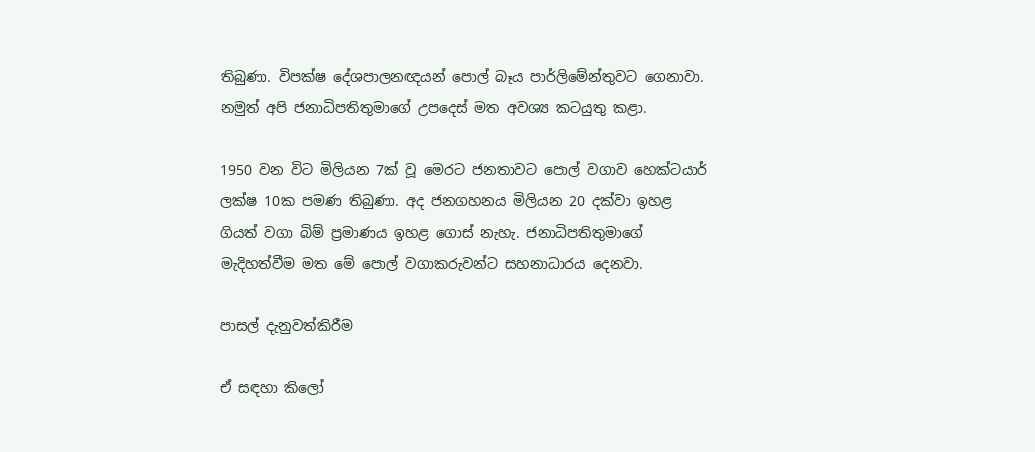තිබුණා. විපක්ෂ දේශපාලනඥයන් පොල් බෑය පාර්ලිමේන්තුවට ගෙනාවා. නමුත් අපි ජනාධිපතිතුමාගේ උපදෙස් මත අවශ්‍ය කටයුතු කළා.

1950 වන විට මිලියන 7ක් වූ මෙරට ජනතාවට පොල් වගාව හෙක්ටයාර් ලක්ෂ 10ක පමණ තිබුණා. අද ජනගහනය මිලියන 20 දක්වා ඉහළ ගියත් වගා බිම් ප්‍රමාණය ඉහළ ගොස් නැහැ. ජනාධිපතිතුමාගේ මැදිහත්වීම මත මේ පොල් වගාකරුවන්ට සහනාධාරය දෙනවා.

පාසල් දැනුවත්කිරීම

ඒ සඳහා කිලෝ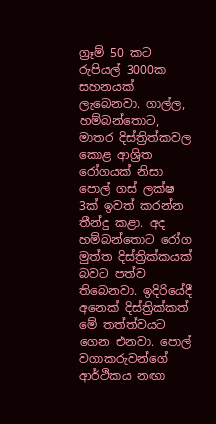ග්‍රෑම් 50 කට රුපියල් 3000ක සහනයක් ලැබෙනවා. ගාල්ල, හම්බන්තොට, මාතර දිස්ත්‍රිත්කවල කොළ ආශ්‍රිත රෝගයක් නිසා පොල් ගස් ලක්ෂ 3ක් ඉවත් කරන්න තීන්දු කළා. අද හම්බන්තොට රෝග මුත්ත දිස්ත්‍රික්කයක් බවට පත්ව තිබෙනවා. ඉදිරියේදී අනෙක් දිස්ත්‍රික්කත් මේ තත්ත්වයට ගෙන එනවා. පොල් වගාකරුවන්ගේ ආර්ථිකය නඟා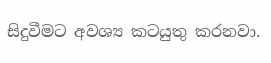සිදුවීමට අවශ්‍ය කටයුතු කරනවා.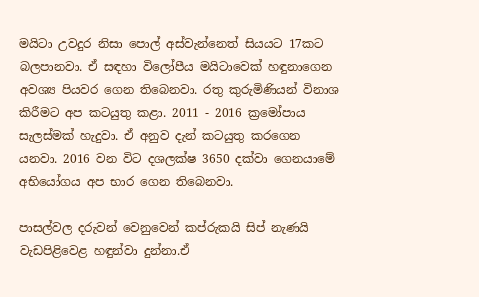මයිටා උවදුර නිසා පොල් අස්වැන්නෙත් සියයට 17කට බලපානවා. ඒ සඳහා විලෝපීය මයිටාවෙක් හඳුනාගෙන අවශ්‍ය පියවර ගෙන තිබෙනවා. රතු කුරුමිණියන් විනාශ කිරීමට අප කටයුතු කළා. 2011 - 2016 ක්‍රමෝපාය සැලස්මක් හැදුවා. ඒ අනුව දැන් කටයුතු කරගෙන යනවා. 2016 වන විට දශලක්ෂ 3650 දක්වා ගෙනයාමේ අභියෝගය අප භාර ගෙන තිබෙනවා.

පාසල්වල දරුවන් වෙනුවෙන් කප්රුකයි සිප් නැණයි වැඩපිළිවෙළ හඳුන්වා දුන්නා.ඒ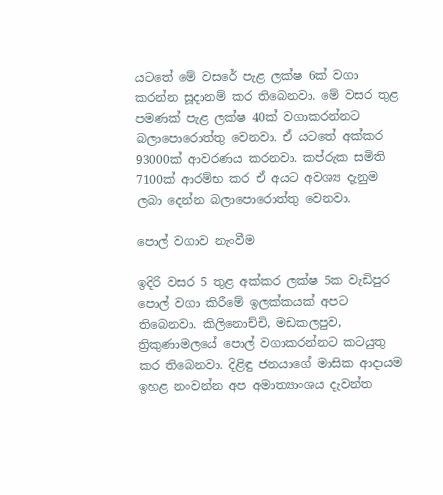යටතේ මේ වසරේ පැළ ලක්ෂ 6ක් වගා කරන්න සූදානම් කර තිබෙනවා. මේ වසර තුළ පමණක් පැළ ලක්ෂ 40ක් වගාකරන්නට බලාපොරොත්තු වෙනවා. ඒ යටතේ අක්කර 93000ක් ආවරණය කරනවා. කප්රුක සමිති 7100ක් ආරම්භ කර ඒ අයට අවශ්‍ය දැනුම ලබා දෙන්න බලාපොරොත්තු වෙනවා.

පොල් වගාව නැංවීම

ඉදිරි වසර 5 තුළ අක්කර ලක්ෂ 5ක වැඩිපුර පොල් වගා කිරීමේ ඉලක්කයක් අපට තිබෙනවා. කිලිනොච්චි, මඩකලපුව, ත්‍රිකුණාමලයේ පොල් වගාකරන්නට කටයුතු කර තිබෙනවා. දිළිඳු ජනයාගේ මාසික ආදායම ඉහළ නංවන්න අප අමාත්‍යාංශය දැවන්ත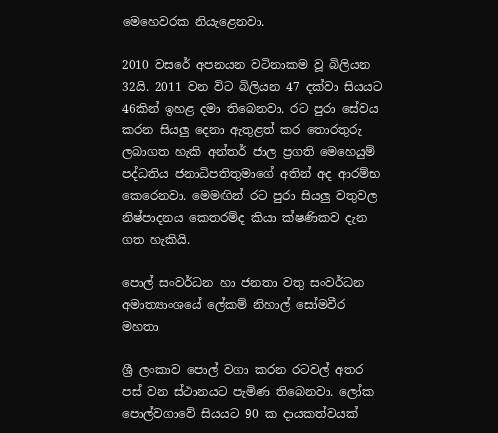මෙහෙවරක නියැළෙනවා.

2010 වසරේ අපනයන වටිනාකම වූ බිලියන 32යි. 2011 වන විට බිලියන 47 දක්වා සියයට 46කින් ඉහළ දමා තිබෙනවා. රට පුරා සේවය කරන සියලු දෙනා ඇතුළත් කර තොරතුරු ලබාගත හැකි අන්තර් ජාල ප්‍රගති මෙහෙයුම් පද්ධතිය ජනාධිපතිතුමාගේ අතින් අද ආරම්භ කෙරෙනවා. මෙමඟින් රට පුරා සියලු වතුවල නිෂ්පාදනය කෙතරම්ද කියා ක්ෂණිකව දැන ගත හැකියි.

පොල් සංවර්ධන හා ජනතා වතු සංවර්ධන අමාත්‍යාංශයේ ලේකම් නිහාල් සෝමවීර මහතා

ශ්‍රී ලංකාව පොල් වගා කරන රටවල් අතර පස් වන ස්ථානයට පැමිණ තිබෙනවා. ලෝක පොල්වගාවේ සියයට 90 ක දායකත්වයක්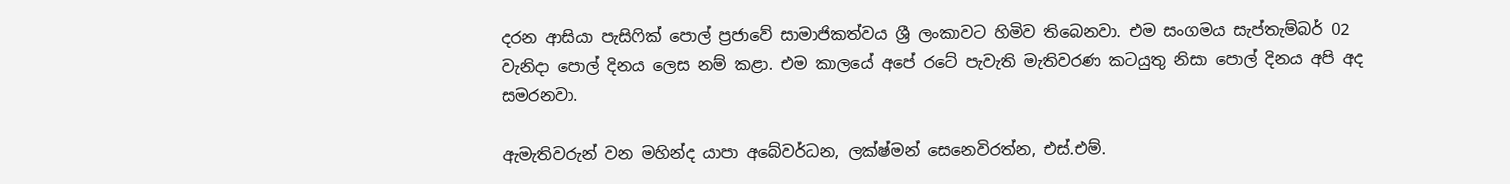දරන ආසියා පැසිෆික් පොල් ප්‍රජාවේ සාමාජිකත්වය ශ්‍රී ලංකාවට හිමිව තිබෙනවා. එම සංගමය සැප්තැම්බර් 02 වැනිදා පොල් දිනය ලෙස නම් කළා. එම කාලයේ අපේ රටේ පැවැති මැතිවරණ කටයුතු නිසා පොල් දිනය අපි අද සමරනවා.

ඇමැතිවරුන් වන මහින්ද යාපා අබේවර්ධන, ලක්ෂ්මන් සෙනෙවිරත්න, එස්.එම්.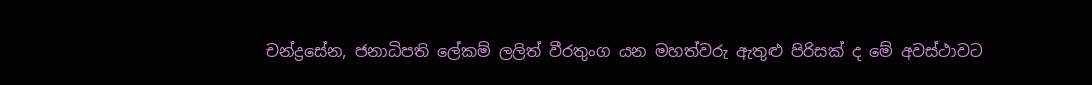චන්ද්‍රසේන, ජනාධිපති ලේකම් ලලිත් වීරතුංග යන මහත්වරු ඇතුළු පිරිසක් ද මේ අවස්ථාවට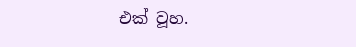එක් වූහ.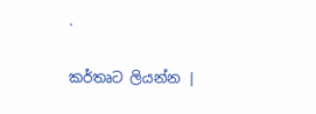.

කර්තෘට ලියන්න |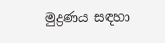මුද්‍රණය සඳහා